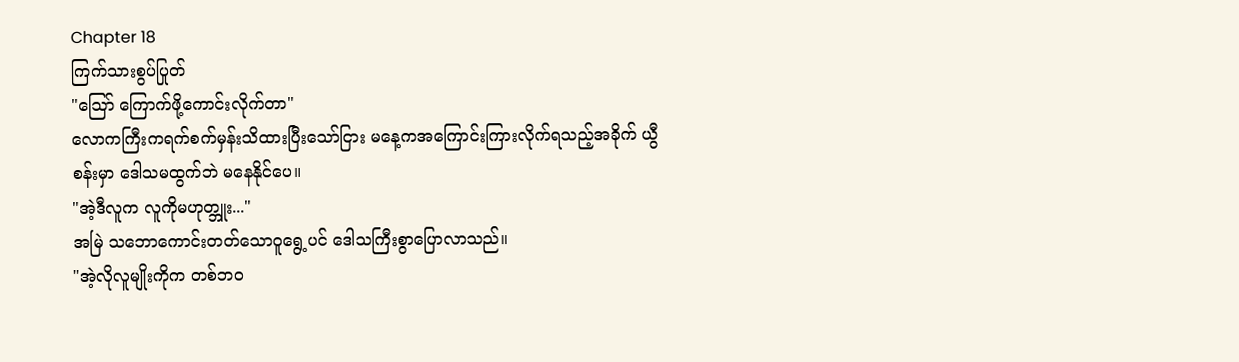Chapter 18
ကြက်သားစွပ်ပြုတ်
"သြော် ကြောက်ဖို့ကောင်းလိုက်တာ"
လောကကြီးကရက်စက်မှန်းသိထားပြီးသော်ငြား မနေ့ကအကြောင်းကြားလိုက်ရသည့်အခိုက် ယွီစန်းမှာ ဒေါသမထွက်ဘဲ မနေနိုင်ပေ။
"အဲ့ဒီလူက လူကိုမဟုတ္ဘူး..."
အမြဲ သဘောကောင်းတတ်သောဝူရွေ့ပင် ဒေါသကြီးစွာပြောလာသည်။
"အဲ့လိုလူမျိုးကိုက တစ်ဘဝ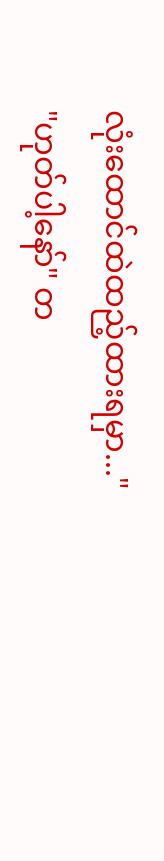လုံးထောင်ထဲထည့်ထားရမှာ..."
"ဟုတ်ပါ့နော်" တ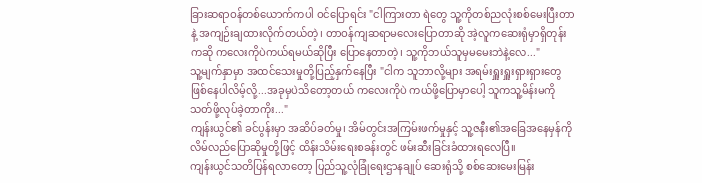ခြားဆရာဝန်တစ်ယောက်ကပါ ဝင်ပြောရင်း "ငါကြားတာ ရဲတွေ သူ့ကိုတစ်ညလုံးစစ်မေးပြီးတာနဲ့ အကျဉ်းချထားလိုက်တယ်တဲ့၊ တာဝန်ကျဆရာမလေးပြောတာဆို အဲ့လူကဆေးရုံမှာရှိတုန်းကဆို ကလေးကိုပဲကယ်ရမယ်ဆိုပြီး ပြောနေတာတဲ့၊ သူ့ကိုဘယ်သူမှမမေးဘဲနဲ့လေ..."
သူ့မျက်နှာမှာ အထင်သေးမှုတို့ပြည့်နှက်နေပြီး "ငါက သူဘာလို့များ အရမ်းရှူးရှူးရှားရှားတွေဖြစ်နေပါလိမ့်လို့...အခုမှပဲသိတော့တယ် ကလေးကိုပဲ ကယ်ဖို့ပြောမှာပေါ့ သူကသူ့မိန်းမကိုသတ်ဖို့လုပ်ခဲ့တာကိုး..."
ကျန်းယွင်၏ ခင်ပွန်းမှာ အဆိပ်ခတ်မှု၊ အိမ်တွင်းအကြမ်းဖက်မှုနှင့် သူ့ဇနီး၏အခြေအနေမှန်ကို လိမ်လည်ပြောဆိုမှုတို့ဖြင့် ထိန်းသိမ်းရေးစခန်းတွင် ဖမ်းဆီးခြင်းခံထားရလေပြီ။
ကျန်းယွင်သတိပြန်ရလာတော့ ပြည်သူ့လုံခြုံရေးဌာနချုပ် ဆေးရုံသို့ စစ်ဆေးမေးမြန်း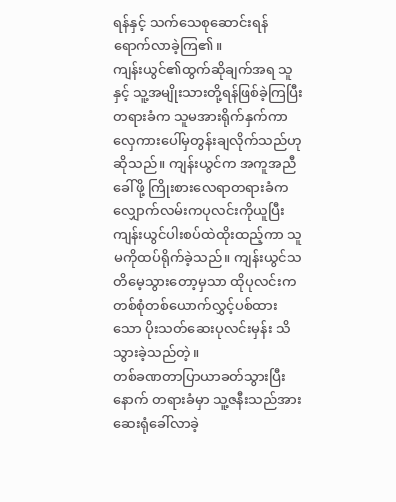ရန်နှင့် သက်သေစုဆောင်းရန်ရောက်လာခဲ့ကြ၏။
ကျန်းယွင်၏ထွက်ဆိုချက်အရ သူနှင့် သူ့အမျိုးသားတို့ရန်ဖြစ်ခဲ့ကြပြီး တရားခံက သူမအားရိုက်နှက်ကာ လှေကားပေါ်မှတွန်းချလိုက်သည်ဟုဆိုသည်။ ကျန်းယွင်က အကူအညီခေါ်ဖို့ ကြိုးစားလေရာတရားခံက လျှောက်လမ်းကပုလင်းကိုယူပြီး ကျန်းယွင်ပါးစပ်ထဲထိုးထည့်ကာ သူမကိုထပ်ရိုက်ခဲ့သည်။ ကျန်းယွင်သတိမေ့သွားတော့မှသာ ထိုပုလင်းက တစ်စုံတစ်ယောက်လွှင့်ပစ်ထားသော ပိုးသတ်ဆေးပုလင်းမှန်း သိသွားခဲ့သည်တဲ့။
တစ်ခဏတာပြာယာခတ်သွားပြီးနောက် တရားခံမှာ သူ့ဇနီးသည်အား ဆေးရုံခေါ်လာခဲ့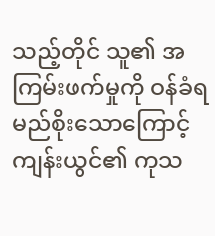သည့်တိုင် သူ၏ အကြမ်းဖက်မှုကို ဝန်ခံရမည်စိုးသောကြောင့် ကျန်းယွင်၏ ကုသ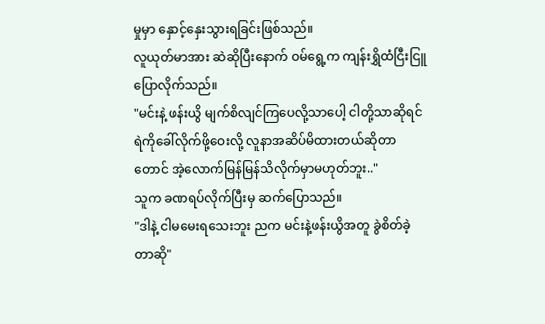မှုမှာ နှောင့်နှေးသွားရခြင်းဖြစ်သည်။
လူယုတ်မာအား ဆဲဆိုပြီးနောက် ဝမ်ရွေ့က ကျန်းရွှိထံငြီးငြူပြောလိုက်သည်။
"မင်းနဲ့ ဖန်းယွိ မျက်စိလျင်ကြပေလို့သာပေါ့ ငါတို့သာဆိုရင် ရဲကိုခေါ်လိုက်ဖို့ဝေးလို့ လူနာအဆိပ်မိထားတယ်ဆိုတာတောင် အဲ့လောက်မြန်မြန်သိလိုက်မှာမဟုတ်ဘူး.."
သူက ခဏရပ်လိုက်ပြီးမှ ဆက်ပြောသည်။
"ဒါနဲ့ ငါမမေးရသေးဘူး ညက မင်းနဲ့ဖန်းယွိအတူ ခွဲစိတ်ခဲ့တာဆို"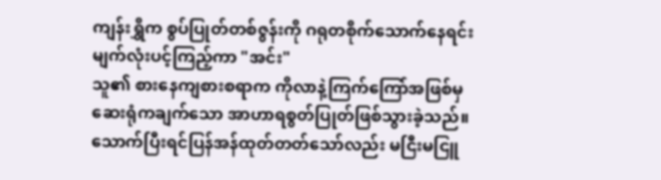ကျန်းရွှိက စွပ်ပြုတ်တစ်ဇွန်းကို ဂရုတစိုက်သောက်နေရင်း မျက်လုံးပင့်ကြည့်ကာ "အင်း"
သူ၏ စားနေကျစားစရာက ကိုလာနဲ့ကြက်ကြော်အဖြစ်မှ ဆေးရုံကချက်သော အာဟာရစွတ်ပြုတ်ဖြစ်သွားခဲ့သည်။ သောက်ပြီးရင်ပြန်အန်ထုတ်တတ်သော်လည်း မငြီးမငြူ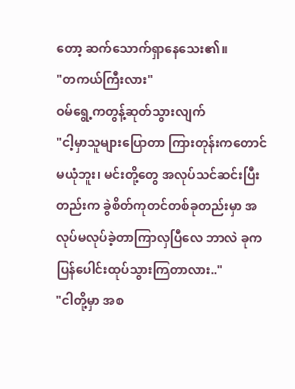တော့ ဆက်သောက်ရှာနေသေး၏။
"တကယ်ကြီးလား"
ဝမ်ရွေ့ကတွန့်ဆုတ်သွားလျက်
"ငါ့မှာသူများပြောတာ ကြားတုန်းကတောင် မယုံဘူး၊ မင်းတို့တွေ အလုပ်သင်ဆင်းပြီးတည်းက ခွဲစိတ်ကုတင်တစ်ခုတည်းမှာ အလုပ်မလုပ်ခဲ့တာကြာလှပြီလေ ဘာလဲ ခုကပြန်ပေါင်းထုပ်သွားကြတာလား.."
"ငါတို့မှာ အစ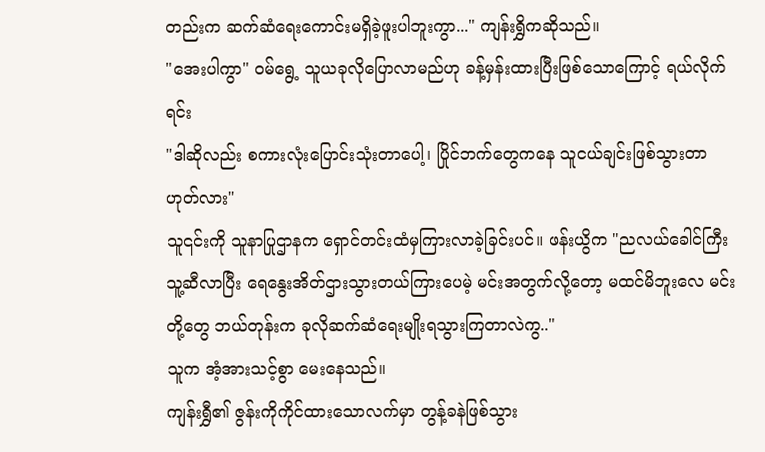တည်းက ဆက်ဆံရေးကောင်းမရှိခဲ့ဖူးပါဘူးကွာ..." ကျန်းရွှိကဆိုသည်။
"အေးပါကွာ" ဝမ်ရွေ့ သူယခုလိုပြောလာမည်ဟု ခန့်မှန်းထားပြီးဖြစ်သောကြောင့် ရယ်လိုက်ရင်း
"ဒါဆိုလည်း စကားလုံးပြောင်းသုံးတာပေါ့၊ ပြိုင်ဘက်တွေကနေ သူငယ်ချင်းဖြစ်သွားတာ ဟုတ်လား"
သူ၎င်းကို သူနာပြုဌာနက ရှောင်တင်းထံမှကြားလာခဲ့ခြင်းပင်။ ဖန်းယွိက "ညလယ်ခေါင်ကြီး သူ့ဆီလာပြီး ရေနွေးအိတ်ဌားသွားတယ်ကြားပေမဲ့ မင်းအတွက်လို့တော့ မထင်မိဘူးလေ မင်းတို့တွေ ဘယ်တုန်းက ခုလိုဆက်ဆံရေးမျိုးရသွားကြတာလဲကွ.."
သူက အံ့အားသင့်စွာ မေးနေသည်။
ကျန်းရွှီ၏ ဇွန်းကိုကိုင်ထားသောလက်မှာ တွန့်ခနဲဖြစ်သွား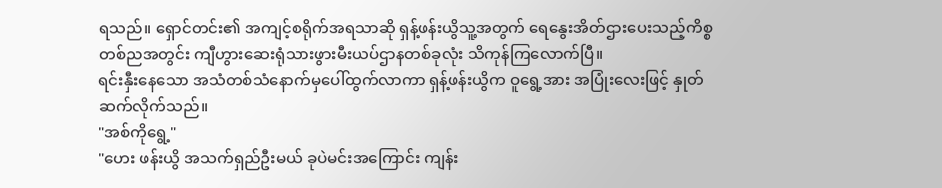ရသည်။ ရှောင်တင်း၏ အကျင့်စရိုက်အရသာဆို ရှန့်ဖန်းယွိသူ့အတွက် ရေနွေးအိတ်ဌားပေးသည့်ကိစ္စ တစ်ညအတွင်း ကျီဟွားဆေးရုံသားဖွားမီးယပ်ဌာနတစ်ခုလုံး သိကုန်ကြလောက်ပြီ။
ရင်းနှီးနေသော အသံတစ်သံနောက်မှပေါ်ထွက်လာကာ ရှန့်ဖန်းယွိက ဝူရွေ့အား အပြုံးလေးဖြင့် နှုတ်ဆက်လိုက်သည်။
"အစ်ကိုရွေ့"
"ဟေး ဖန်းယွိ အသက်ရှည်ဦးမယ် ခုပဲမင်းအကြောင်း ကျန်း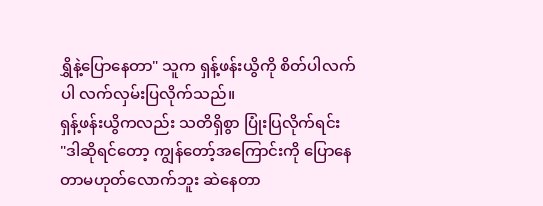ရွှိနဲ့ပြောနေတာ" သူက ရှန့်ဖန်းယွိကို စိတ်ပါလက်ပါ လက်လှမ်းပြလိုက်သည်။
ရှန့်ဖန်းယွိကလည်း သတိရှိစွာ ပြုံးပြလိုက်ရင်း
"ဒါဆိုရင်တော့ ကျွန်တော့်အကြောင်းကို ပြောနေတာမဟုတ်လောက်ဘူး ဆဲနေတာ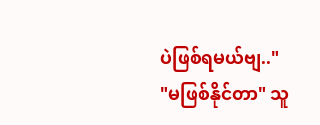ပဲဖြစ်ရမယ်ဗျ.."
"မဖြစ်နိုင်တာ" သူ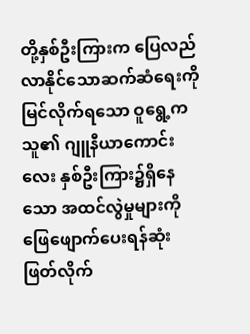တို့နှစ်ဦးကြားက ပြေလည်လာနိုင်သောဆက်ဆံရေးကို မြင်လိုက်ရသော ဝူရွေ့က သူ၏ ဂျူနီယာကောင်းလေး နှစ်ဦးကြား၌ရှိနေသော အထင်လွဲမှုများကို ဖြေဖျောက်ပေးရန်ဆုံးဖြတ်လိုက်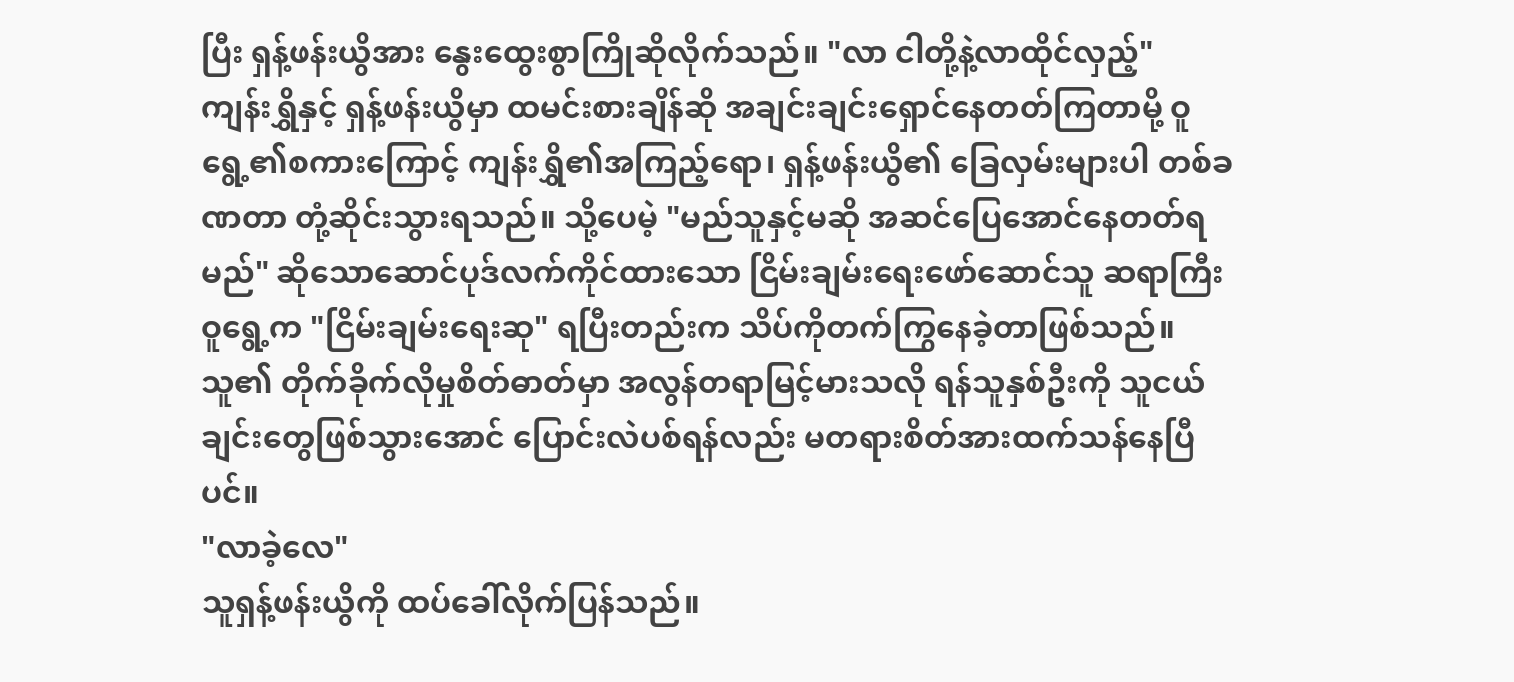ပြီး ရှန့်ဖန်းယွိအား နွေးထွေးစွာကြိုဆိုလိုက်သည်။ "လာ ငါတို့နဲ့လာထိုင်လှည့်"
ကျန်းရွှိနှင့် ရှန့်ဖန်းယွိမှာ ထမင်းစားချိန်ဆို အချင်းချင်းရှောင်နေတတ်ကြတာမို့ ဝူရွေ့၏စကားကြောင့် ကျန်းရွှိ၏အကြည့်ရော၊ ရှန့်ဖန်းယွိ၏ ခြေလှမ်းများပါ တစ်ခဏတာ တုံ့ဆိုင်းသွားရသည်။ သို့ပေမဲ့ "မည်သူနှင့်မဆို အဆင်ပြေအောင်နေတတ်ရမည်" ဆိုသောဆောင်ပုဒ်လက်ကိုင်ထားသော ငြိမ်းချမ်းရေးဖော်ဆောင်သူ ဆရာကြီးဝူရွေ့က "ငြိမ်းချမ်းရေးဆု" ရပြီးတည်းက သိပ်ကိုတက်ကြွနေခဲ့တာဖြစ်သည်။ သူ၏ တိုက်ခိုက်လိုမှုစိတ်ဓာတ်မှာ အလွန်တရာမြင့်မားသလို ရန်သူနှစ်ဦးကို သူငယ်ချင်းတွေဖြစ်သွားအောင် ပြောင်းလဲပစ်ရန်လည်း မတရားစိတ်အားထက်သန်နေပြီပင်။
"လာခဲ့လေ"
သူရှန့်ဖန်းယွိကို ထပ်ခေါ်လိုက်ပြန်သည်။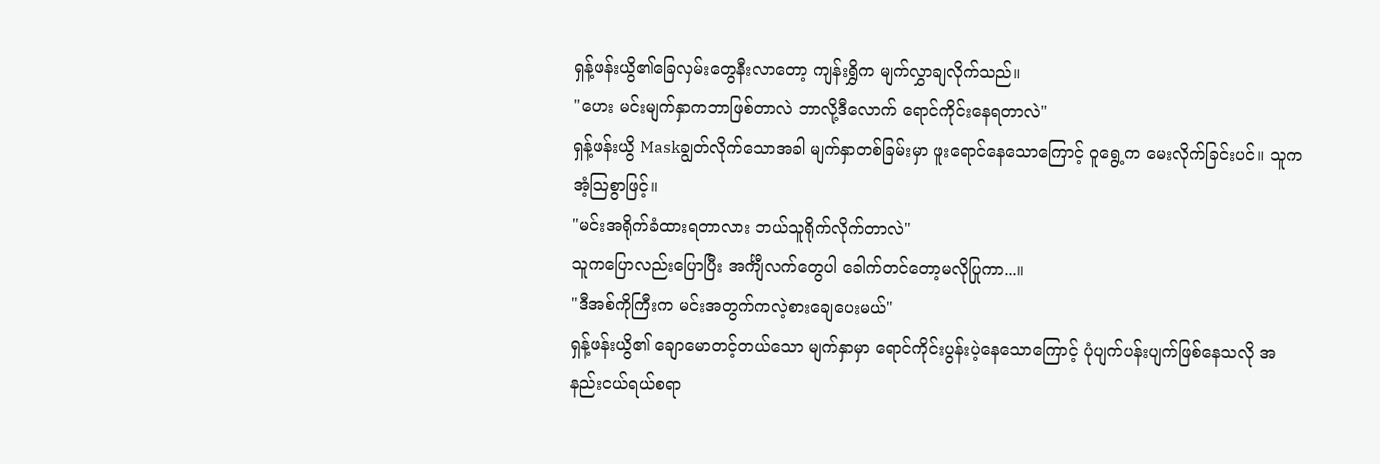ရှန့်ဖန်းယွိ၏ခြေလှမ်းတွေနီးလာတော့ ကျန်းရွှိက မျက်လွှာချလိုက်သည်။
"ဟေး မင်းမျက်နှာကဘာဖြစ်တာလဲ ဘာလို့ဒီလောက် ရောင်ကိုင်းနေရတာလဲ"
ရှန့်ဖန်းယွိ Maskချွတ်လိုက်သောအခါ မျက်နှာတစ်ခြမ်းမှာ ဖူးရောင်နေသောကြောင့် ဝူရွေ့က မေးလိုက်ခြင်းပင်။ သူက အံ့သြစွာဖြင့်။
"မင်းအရိုက်ခံထားရတာလား ဘယ်သူရိုက်လိုက်တာလဲ"
သူကပြောလည်းပြောပြီး အင်္ကျီလက်တွေပါ ခေါက်တင်တော့မလိုပြုကာ...။
"ဒီအစ်ကိုကြီးက မင်းအတွက်ကလဲ့စားချေပေးမယ်"
ရှန့်ဖန်းယွိ၏ ချောမောတင့်တယ်သော မျက်နှာမှာ ရောင်ကိုင်းပွန်းပဲ့နေသောကြောင့် ပုံပျက်ပန်းပျက်ဖြစ်နေသလို အနည်းငယ်ရယ်စရာ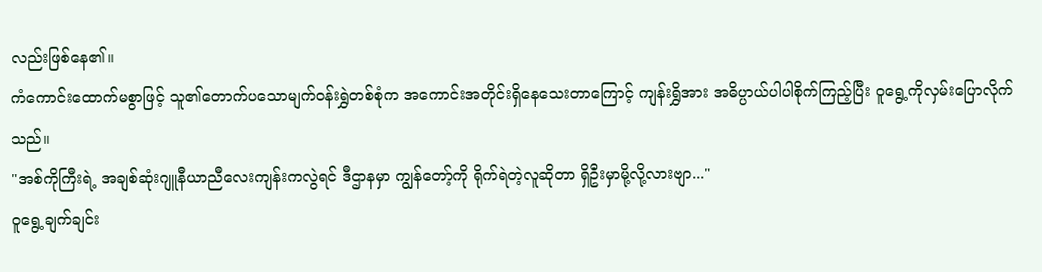လည်းဖြစ်နေ၏။
ကံကောင်းထောက်မစွာဖြင့် သူ၏တောက်ပသောမျက်ဝန်းရွှဲတစ်စုံက အကောင်းအတိုင်းရှိနေသေးတာကြောင့် ကျန်းရွှိအား အဓိပ္ပာယ်ပါပါစိုက်ကြည့်ပြီး ဝူရွေ့ကိုလှမ်းပြောလိုက်သည်။
"အစ်ကိုကြီးရဲ့ အချစ်ဆုံးဂျူနီယာညီလေးကျန်းကလွဲရင် ဒီဌာနမှာ ကျွန်တော့်ကို ရိုက်ရဲတဲ့လူဆိုတာ ရှိဦးမှာမို့လို့လားဗျာ..."
ဝူရွေ့ချက်ချင်း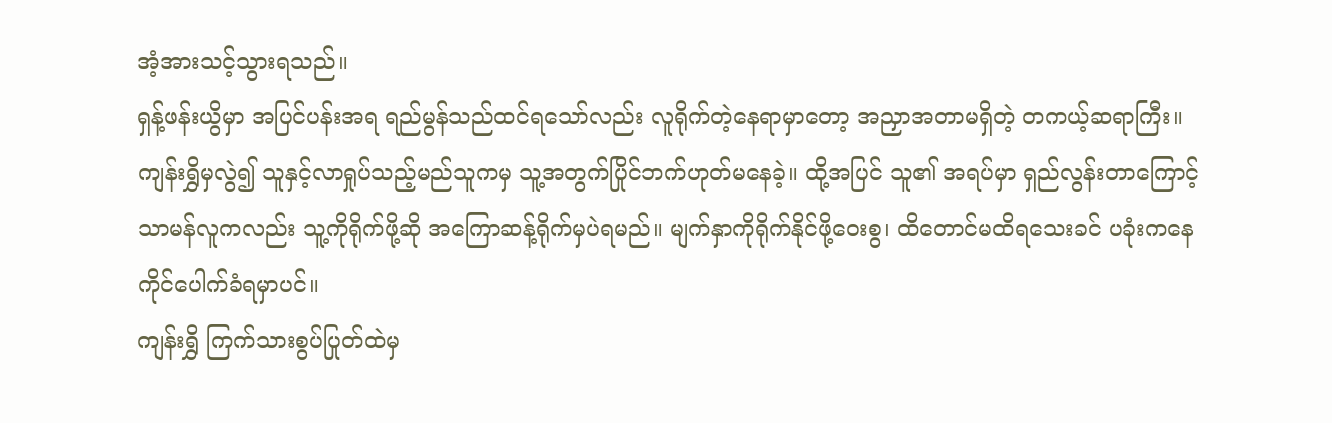အံ့အားသင့်သွားရသည်။
ရှန့်ဖန်းယွိမှာ အပြင်ပန်းအရ ရည်မွန်သည်ထင်ရသော်လည်း လူရိုက်တဲ့နေရာမှာတော့ အညှာအတာမရှိတဲ့ တကယ့်ဆရာကြီး။
ကျန်းရွှိမှလွဲ၍ သူနှင့်လာရှုပ်သည့်မည်သူကမှ သူ့အတွက်ပြိုင်ဘက်ဟုတ်မနေခဲ့။ ထို့အပြင် သူ၏ အရပ်မှာ ရှည်လွန်းတာကြောင့် သာမန်လူကလည်း သူ့ကိုရိုက်ဖို့ဆို အကြောဆန့်ရိုက်မှပဲရမည်။ မျက်နှာကိုရိုက်နိုင်ဖို့ဝေးစွ၊ ထိတောင်မထိရသေးခင် ပခုံးကနေ ကိုင်ပေါက်ခံရမှာပင်။
ကျန်းရွှိ ကြက်သားစွပ်ပြုတ်ထဲမှ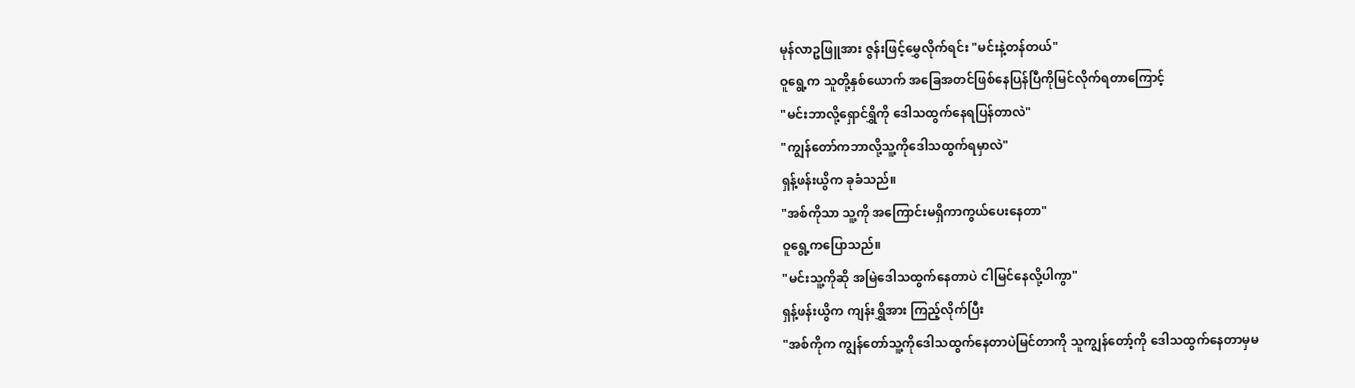မုန်လာဥဖြူအား ဇွန်းဖြင့်မွှေလိုက်ရင်း "မင်းနဲ့တန်တယ်"
ဝူရွေ့က သူတို့နှစ်ယောက် အခြေအတင်ဖြစ်နေပြန်ပြီကိုမြင်လိုက်ရတာကြောင့်
"မင်းဘာလို့ရှောင်ရွှိကို ဒေါသထွက်နေရပြန်တာလဲ"
"ကျွန်တော်ကဘာလို့သူ့ကိုဒေါသထွက်ရမှာလဲ"
ရှန့်ဖန်းယွိက ခုခံသည်။
"အစ်ကိုသာ သူ့ကို အကြောင်းမရှိကာကွယ်ပေးနေတာ"
ဝူရွေ့ကပြောသည်။
"မင်းသူ့ကိုဆို အမြဲဒေါသထွက်နေတာပဲ ငါမြင်နေလို့ပါကွာ"
ရှန့်ဖန်းယွိက ကျန်းရွှိအား ကြည့်လိုက်ပြီး
"အစ်ကိုက ကျွန်တော်သူ့ကိုဒေါသထွက်နေတာပဲမြင်တာကို သူကျွန်တော့်ကို ဒေါသထွက်နေတာမှမ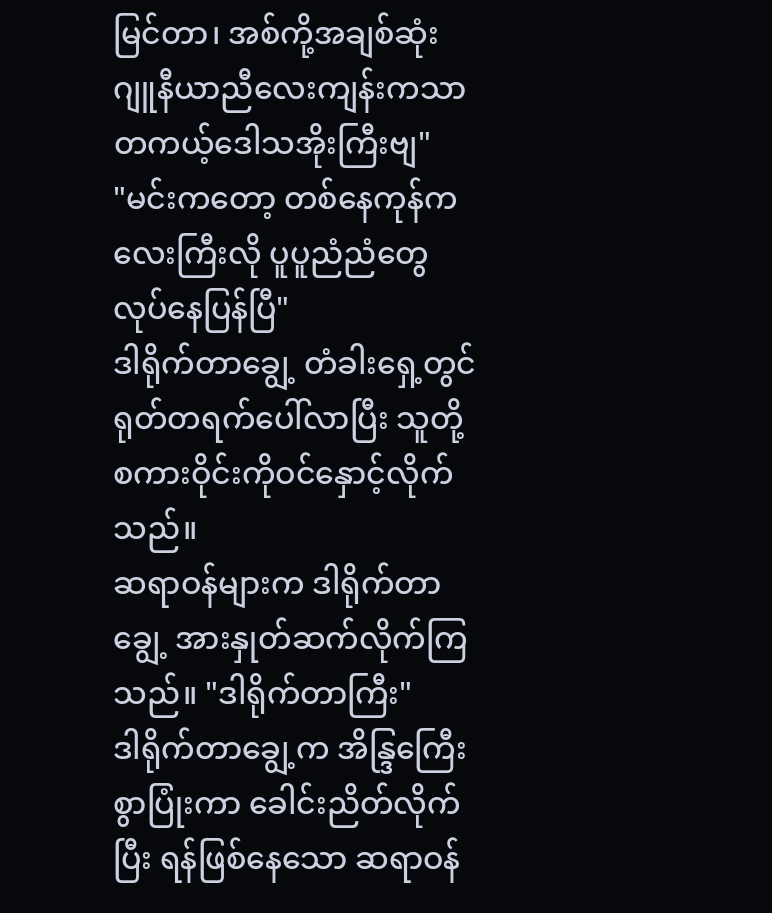မြင်တာ၊ အစ်ကို့အချစ်ဆုံးဂျူနီယာညီလေးကျန်းကသာ တကယ့်ဒေါသအိုးကြီးဗျ"
"မင်းကတော့ တစ်နေကုန်ကလေးကြီးလို ပူပူညံညံတွေလုပ်နေပြန်ပြီ"
ဒါရိုက်တာချွေ့ တံခါးရှေ့တွင် ရုတ်တရက်ပေါ်လာပြီး သူတို့စကားဝိုင်းကိုဝင်နှောင့်လိုက်သည်။
ဆရာဝန်များက ဒါရိုက်တာချွေ့ အားနှုတ်ဆက်လိုက်ကြသည်။ "ဒါရိုက်တာကြီး"
ဒါရိုက်တာချွေ့က အိန္ဒြကြေီးစွာပြုံးကာ ခေါင်းညိတ်လိုက်ပြီး ရန်ဖြစ်နေသော ဆရာဝန်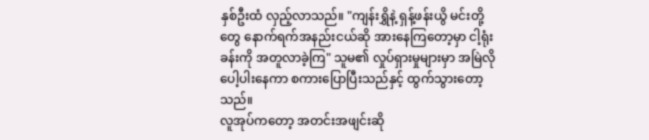နှစ်ဦးထံ လှည့်လာသည်။ "ကျန်းရွှိနဲ့ ရှန့်ဖန်းယွိ မင်းတို့တွေ နောက်ရက်အနည်းငယ်ဆို အားနေကြတော့မှာ ငါ့ရုံးခန်းကို အတူလာခဲ့ကြ" သူမ၏ လှုပ်ရှားမှုများမှာ အမြဲလို ပေါ့ပါးနေကာ စကားပြောပြီးသည်နှင့် ထွက်သွားတော့သည်။
လူအုပ်ကတော့ အတင်းအဖျင်းဆို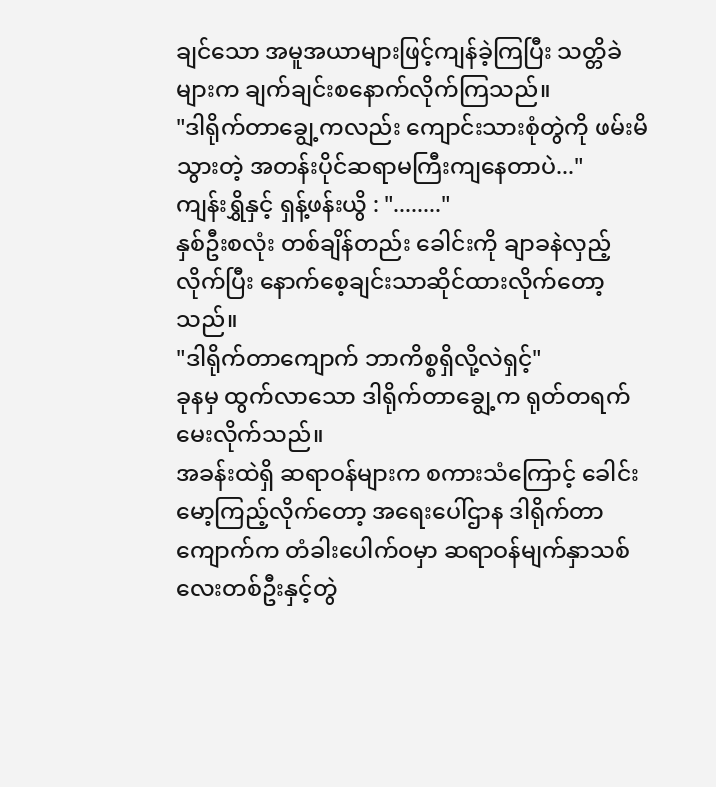ချင်သော အမူအယာများဖြင့်ကျန်ခဲ့ကြပြီး သတ္တိခဲများက ချက်ချင်းစနောက်လိုက်ကြသည်။
"ဒါရိုက်တာချွေ့ကလည်း ကျောင်းသားစုံတွဲကို ဖမ်းမိသွားတဲ့ အတန်းပိုင်ဆရာမကြီးကျနေတာပဲ..."
ကျန်းရွှိနှင့် ရှန့်ဖန်းယွိ : "........"
နှစ်ဦးစလုံး တစ်ချိန်တည်း ခေါင်းကို ချာခနဲလှည့်လိုက်ပြီး နောက်စေ့ချင်းသာဆိုင်ထားလိုက်တော့သည်။
"ဒါရိုက်တာကျောက် ဘာကိစ္စရှိလို့လဲရှင့်"
ခုနမှ ထွက်လာသော ဒါရိုက်တာချွေ့က ရုတ်တရက်မေးလိုက်သည်။
အခန်းထဲရှိ ဆရာဝန်များက စကားသံကြောင့် ခေါင်းမော့ကြည့်လိုက်တော့ အရေးပေါ်ဌာန ဒါရိုက်တာကျောက်က တံခါးပေါက်ဝမှာ ဆရာဝန်မျက်နှာသစ်လေးတစ်ဦးနှင့်တွဲ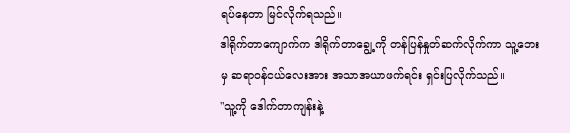ရပ်နေတာ မြင်လိုက်ရသည်။
ဒါရိုက်တာကျောက်က ဒါရိုက်တာချွေ့ကို တန်ပြန်နှုတ်ဆက်လိုက်ကာ သူ့ဘေးမှ ဆရာဝန်ငယ်လေးအား အသာအယာဖက်ရင်း ရှင်းပြလိုက်သည်။
"သူ့ကို ဒေါက်တာကျန်းနဲ့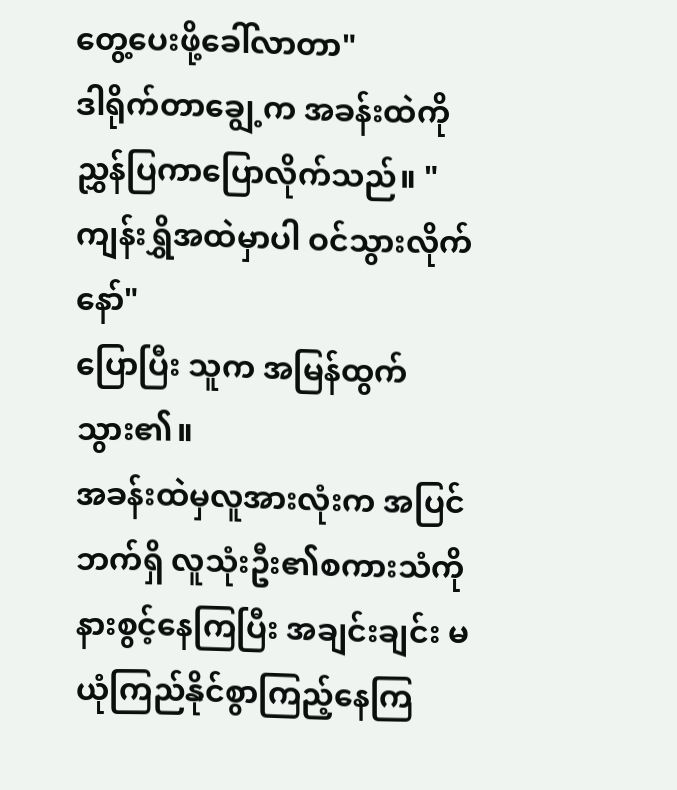တွေ့ပေးဖို့ခေါ်လာတာ"
ဒါရိုက်တာချွေ့က အခန်းထဲကို ညွှန်ပြကာပြောလိုက်သည်။ "ကျန်းရွှိအထဲမှာပါ ဝင်သွားလိုက်နော်"
ပြောပြီး သူက အမြန်ထွက်သွား၏။
အခန်းထဲမှလူအားလုံးက အပြင်ဘက်ရှိ လူသုံးဦး၏စကားသံကို နားစွင့်နေကြပြီး အချင်းချင်း မယုံကြည်နိုင်စွာကြည့်နေကြ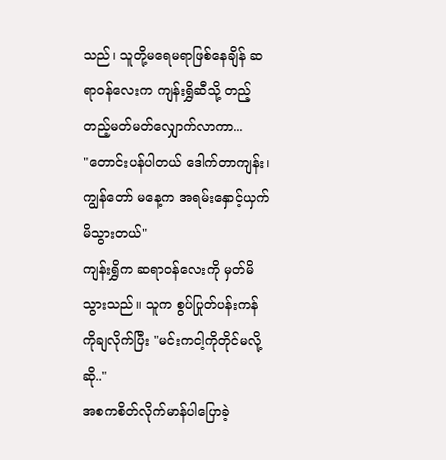သည်၊ သူတို့မရေမရာဖြစ်နေချိန် ဆရာဝန်လေးက ကျန်းရွှိဆီသို့ တည့်တည့်မတ်မတ်လျှောက်လာကာ...
"တောင်းပန်ပါတယ် ဒေါက်တာကျန်း၊ ကျွန်တော် မနေ့က အရမ်းနှောင့်ယှက်မိသွားတယ်"
ကျန်းရွှိက ဆရာဝန်လေးကို မှတ်မိသွားသည်။ သူက စွပ်ပြုတ်ပန်းကန်ကိုချလိုက်ပြီး "မင်းကငါ့ကိုတိုင်မလို့ဆို.."
အစကစိတ်လိုက်မာန်ပါပြောခဲ့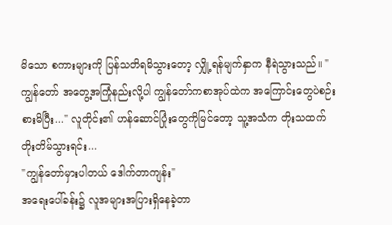မိသော စကားများကို ပြန်သတိရမိသွားတော့ လျှို့ရန်မျက်နှာက နီရဲသွားသည်။ "ကျွန်တော် အတွေ့အကြုံနည်းလို့ပါ ကျွန်တော်ကစာအုပ်ထဲက အကြောင်းတွေပဲစဉ်းစားမိပြီး..." လူတိုင်း၏ ဟန်ဆောင်ပြုံးတွေကိုမြင်တော့ သူ့အသံက တိုးသထက်တိုးတိမ်သွားရင်း...
"ကျွန်တော်မှားပါတယ် ဒေါက်တာကျန်း"
အရေးပေါ်ခန်း၌ လူအများအပြားရှိနေခဲ့တာ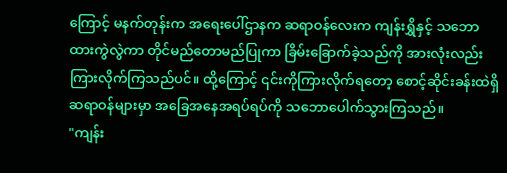ကြောင့် မနက်တုန်းက အရေးပေါ်ဌာနက ဆရာဝန်လေးက ကျန်းရွှိနှင့် သဘောထားကွဲလွဲကာ တိုင်မည်တောမည်ပြုကာ ခြိမ်းခြောက်ခဲ့သည်ကို အားလုံးလည်းကြားလိုက်ကြသည်ပင်။ ထို့ကြောင့် ၎င်းကိုကြားလိုက်ရတော့ စောင့်ဆိုင်းခန်းထဲရှိဆရာဝန်များမှာ အခြေအနေအရပ်ရပ်ကို သဘောပေါက်သွားကြသည်။
"ကျန်း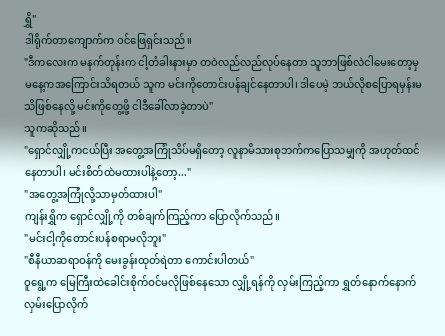ရွှိ"
ဒါရိုက်တာကျောက်က ဝင်ဖြေရှင်းသည်။
"ဒီကလေးက မနက်တုန်းက ငါ့တံခါးနားမှာ တဝဲလည်လည်လုပ်နေတာ သူဘာဖြစ်လဲငါမေးတော့မှ မနေ့ကအကြောင်းသိရတယ် သူက မင်းကိုတောင်းပန်ချင်နေတာပါ၊ ဒါပေမဲ့ ဘယ်လိုစပြောရမှန်းမသိဖြစ်နေလို့ မင်းကိုတွေ့ဖို့ ငါဒီခေါ်လာခဲ့တာပဲ"
သူကဆိုသည်။
"ရှောင်လျှို့ကငယ်ပြီး အတွေ့အကြုံသိပ်မရှိတော့ လူနာမိသားစုဘက်ကပြောသမျှကို အဟုတ်ထင်နေတာပါ၊ မင်းစိတ်ထဲမထားပါနဲ့တော့..."
"အတွေ့အကြုံလို့သာမှတ်ထားပါ"
ကျန်းရွှိက ရှောင်လျှို့ကို တစ်ချက်ကြည့်ကာ ပြောလိုက်သည်။
"မင်းငါ့ကိုတောင်းပန်စရာမလိုဘူး"
"စီနီယာဆရာဝန်ကို မေးခွန်းထုတ်ရဲတာ ကောင်းပါတယ်"
ဝူရွေ့က မြေကြီးထဲခေါင်းစိုက်ဝင်မလိုဖြစ်နေသော လျှို့ရန်ကို လှမ်းကြည့်ကာ ရွှတ်နောက်နောက်လှမ်းပြောလိုက်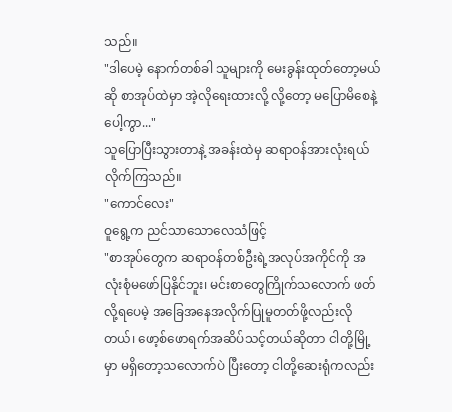သည်။
"ဒါပေမဲ့ နောက်တစ်ခါ သူများကို မေးခွန်းထုတ်တော့မယ်ဆို စာအုပ်ထဲမှာ အဲ့လိုရေးထားလို့ လို့တော့ မပြောမိစေနဲ့ပေါ့ကွာ..."
သူပြောပြီးသွားတာနဲ့ အခန်းထဲမှ ဆရာဝန်အားလုံးရယ်လိုက်ကြသည်။
"ကောင်လေး"
ဝူရွေ့က ညင်သာသောလေသံဖြင့်
"စာအုပ်တွေက ဆရာဝန်တစ်ဦးရဲ့အလုပ်အကိုင်ကို အလုံးစုံမဖော်ပြနိုင်ဘူး၊ မင်းစာတွေကြိုက်သလောက် ဖတ်လို့ရပေမဲ့ အခြေအနေအလိုက်ပြုမူတတ်ဖို့လည်းလိုတယ်၊ ဖော့စ်ဖောရက်အဆိပ်သင့်တယ်ဆိုတာ ငါတို့မြို့မှာ မရှိတော့သလောက်ပဲ ပြီးတော့ ငါတို့ဆေးရုံကလည်း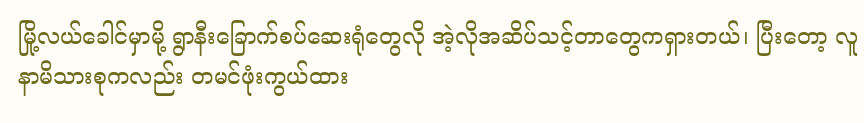မြို့လယ်ခေါင်မှာမို့ ရွာနီးခြောက်စပ်ဆေးရုံတွေလို အဲ့လိုအဆိပ်သင့်တာတွေကရှားတယ်၊ ပြီးတော့ လူနာမိသားစုကလည်း တမင်ဖုံးကွယ်ထား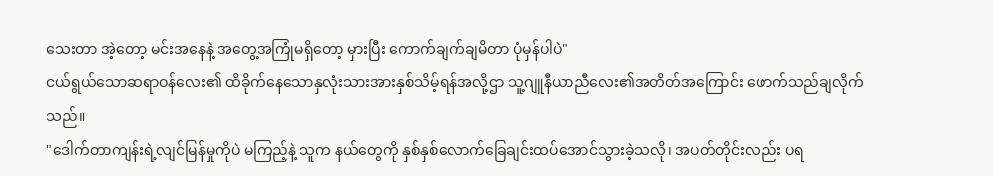သေးတာ အဲ့တော့ မင်းအနေနဲ့ အတွေ့အကြုံမရှိတော့ မှားပြီး ကောက်ချက်ချမိတာ ပုံမှန်ပါပဲ"
ငယ်ရွယ်သောဆရာဝန်လေး၏ ထိခိုက်နေသောနှလုံးသားအားနှစ်သိမ့်ရန်အလို့ဌာ သူ့ဂျူနီယာညီလေး၏အတိတ်အကြောင်း ဖောက်သည်ချလိုက်သည်။
"ဒေါက်တာကျန်းရဲ့လျင်မြန်မှုကိုပဲ မကြည့်နဲ့ သူက နယ်တွေကို နှစ်နှစ်လောက်ခြေချင်းထပ်အောင်သွားခဲ့သလို၊ အပတ်တိုင်းလည်း ပရ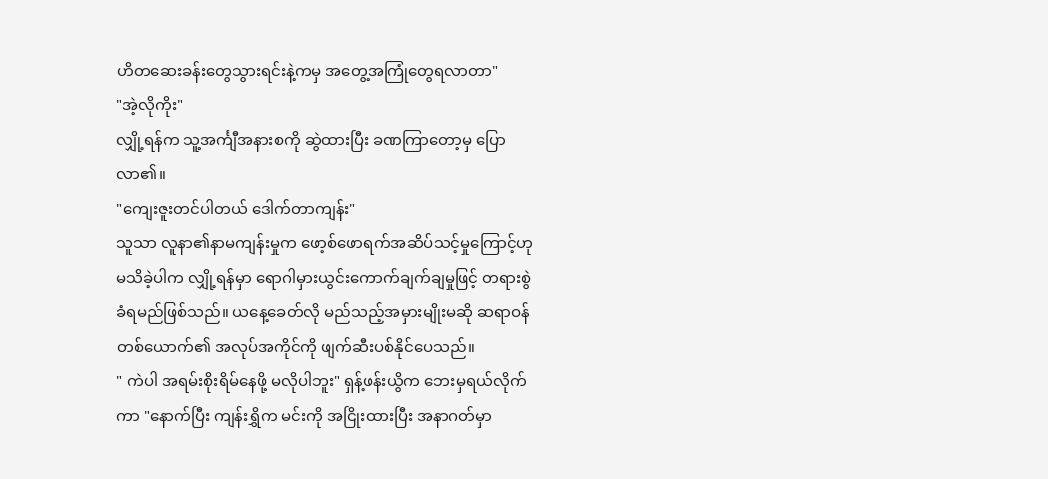ဟိတဆေးခန်းတွေသွားရင်းနဲ့ကမှ အတွေ့အကြုံတွေရလာတာ"
"အဲ့လိုကိုး"
လျှို့ရန်က သူ့အင်္ကျီအနားစကို ဆွဲထားပြီး ခဏကြာတော့မှ ပြောလာ၏။
"ကျေးဇူးတင်ပါတယ် ဒေါက်တာကျန်း"
သူသာ လူနာ၏နာမကျန်းမှုက ဖော့စ်ဖောရက်အဆိပ်သင့်မှုကြောင့်ဟု မသိခဲ့ပါက လျှို့ရန်မှာ ရောဂါမှားယွင်းကောက်ချက်ချမှုဖြင့် တရားစွဲခံရမည်ဖြစ်သည်။ ယနေ့ခေတ်လို မည်သည့်အမှားမျိုးမဆို ဆရာဝန်တစ်ယောက်၏ အလုပ်အကိုင်ကို ဖျက်ဆီးပစ်နိုင်ပေသည်။
" ကဲပါ အရမ်းစိုးရိမ်နေဖို့ မလိုပါဘူး" ရှန့်ဖန်းယွိက ဘေးမှရယ်လိုက်ကာ "နောက်ပြီး ကျန်းရွှိက မင်းကို အငြိုးထားပြီး အနာဂတ်မှာ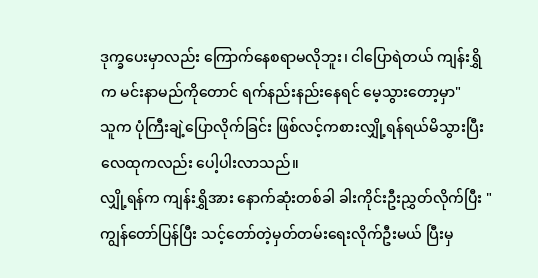ဒုက္ခပေးမှာလည်း ကြောက်နေစရာမလိုဘူး၊ ငါပြောရဲတယ် ကျန်းရွှိက မင်းနာမည်ကိုတောင် ရက်နည်းနည်းနေရင် မေ့သွားတော့မှာ"
သူက ပုံကြီးချဲ့ပြောလိုက်ခြင်း ဖြစ်လင့်ကစားလျှို့ရန်ရယ်မိသွားပြီး လေထုကလည်း ပေါ့ပါးလာသည်။
လျှို့ရန်က ကျန်းရွှိအား နောက်ဆုံးတစ်ခါ ခါးကိုင်းဦးညွှတ်လိုက်ပြီး "ကျွန်တော်ပြန်ပြီး သင့်တော်တဲ့မှတ်တမ်းရေးလိုက်ဦးမယ် ပြီးမှ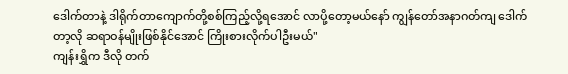ဒေါက်တာနဲ့ ဒါရိုက်တာကျောက်တို့စစ်ကြည့်လို့ရအောင် လာပို့တော့မယ်နော် ကျွန်တော်အနာဂတ်ကျ ဒေါက်တာ့လို ဆရာဝန်မျိုးဖြစ်နိုင်အောင် ကြိုးစားလိုက်ပါဦးမယ်"
ကျန်းရွှိက ဒီလို တက်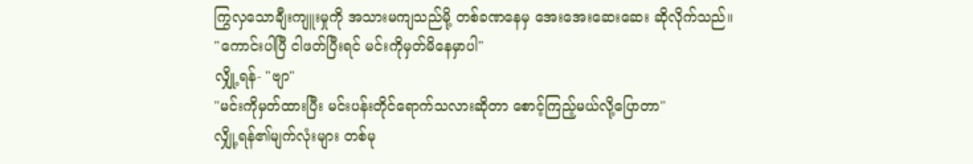ကြွလှသောချီးကျူးမှုကို အသားမကျသည်မို့ တစ်ခဏနေမှ အေးအေးဆေးဆေး ဆိုလိုက်သည်။
"ကောင်းပါပြီ ငါဖတ်ပြီးရင် မင်းကိုမှတ်မိနေမှာပါ"
လျှို့ရန်- "ဗျာ"
"မင်းကိုမှတ်ထားပြီး မင်းပန်းတိုင်ရောက်သလားဆိုတာ စောင့်ကြည့်မယ်လို့ပြောတာ"
လျှို့ရန်၏မျက်လုံးများ တစ်မု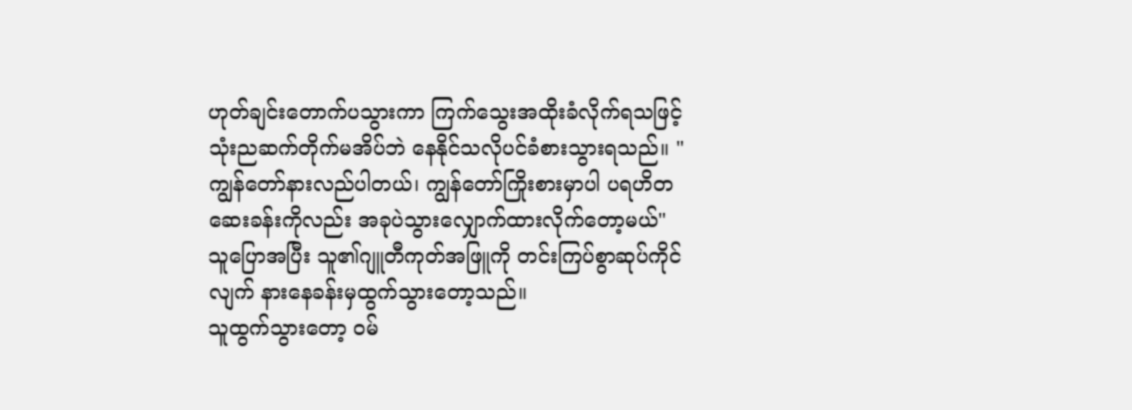ဟုတ်ချင်းတောက်ပသွားကာ ကြက်သွေးအထိုးခံလိုက်ရသဖြင့် သုံးညဆက်တိုက်မအိပ်ဘဲ နေနိုင်သလိုပင်ခံစားသွားရသည်။ "ကျွန်တော်နားလည်ပါတယ်၊ ကျွန်တော်ကြိုးစားမှာပါ ပရဟိတဆေးခန်းကိုလည်း အခုပဲသွားလျှောက်ထားလိုက်တော့မယ်"
သူပြောအပြီး သူ၏ဂျူတီကုတ်အဖြူကို တင်းကြပ်စွာဆုပ်ကိုင်လျက် နားနေခန်းမှထွက်သွားတော့သည်။
သူထွက်သွားတော့ ဝမ်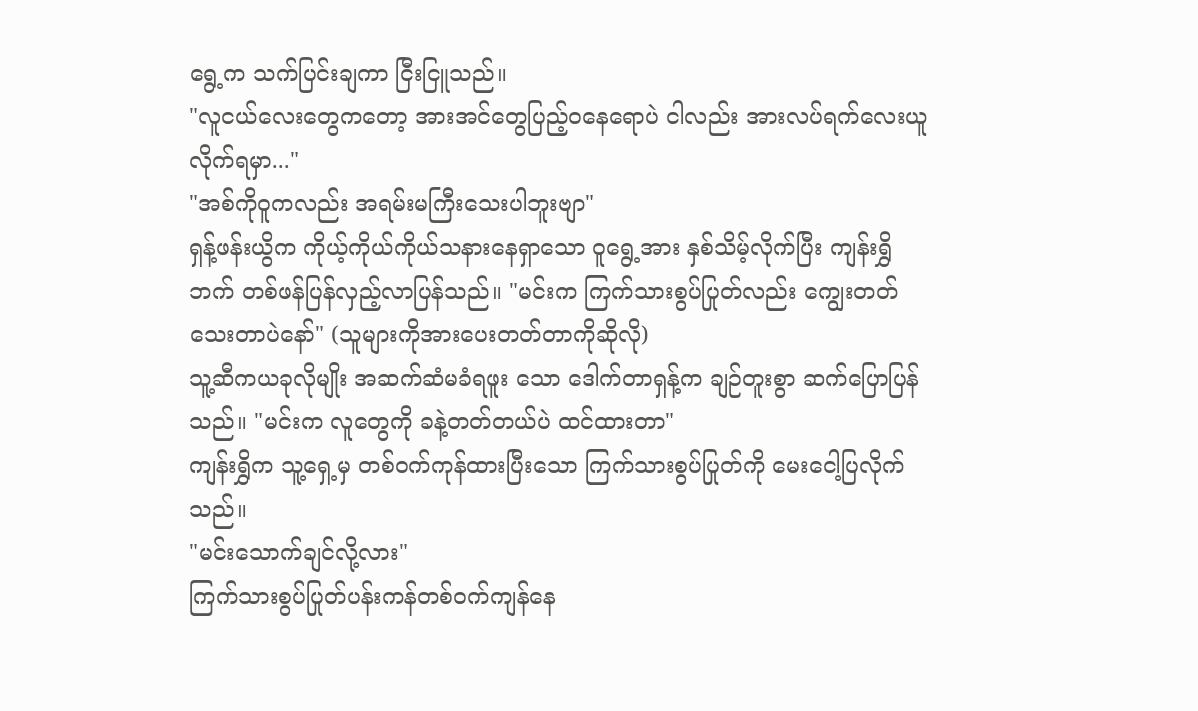ရွေ့က သက်ပြင်းချကာ ငြီးငြူသည်။
"လူငယ်လေးတွေကတော့ အားအင်တွေပြည့်ဝနေရောပဲ ငါလည်း အားလပ်ရက်လေးယူလိုက်ရမှာ..."
"အစ်ကိုဝူကလည်း အရမ်းမကြီးသေးပါဘူးဗျာ"
ရှန့်ဖန်းယွိက ကိုယ့်ကိုယ်ကိုယ်သနားနေရှာသော ဝူရွေ့အား နှစ်သိမ့်လိုက်ပြီး ကျန်းရွှိဘက် တစ်ဖန်ပြန်လှည့်လာပြန်သည်။ "မင်းက ကြက်သားစွပ်ပြုတ်လည်း ကျွေးတတ်သေးတာပဲနော်" (သူများကိုအားပေးတတ်တာကိုဆိုလို)
သူ့ဆီကယခုလိုမျိုး အဆက်ဆံမခံရဖူး သော ဒေါက်တာရှန့်က ချဉ်တူးစွာ ဆက်ပြောပြန်သည်။ "မင်းက လူတွေကို ခနဲ့တတ်တယ်ပဲ ထင်ထားတာ"
ကျန်းရွှိက သူ့ရှေ့မှ တစ်ဝက်ကုန်ထားပြီးသော ကြက်သားစွပ်ပြုတ်ကို မေးငေါ့ပြလိုက်သည်။
"မင်းသောက်ချင်လို့လား"
ကြက်သားစွပ်ပြုတ်ပန်းကန်တစ်ဝက်ကျန်နေ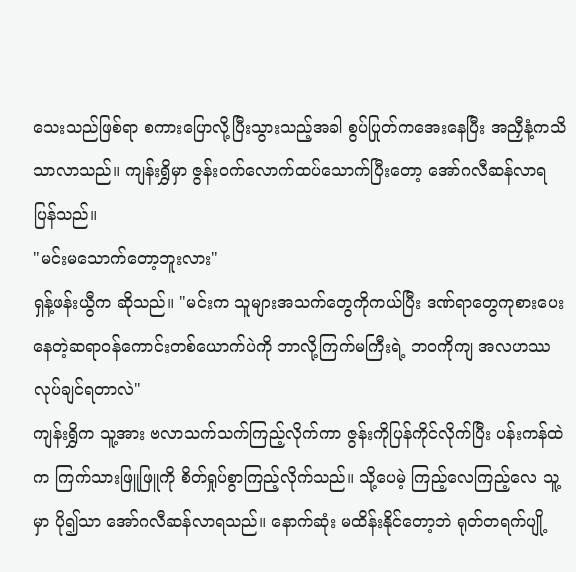သေးသည်ဖြစ်ရာ စကားပြောလို့ပြီးသွားသည့်အခါ စွပ်ပြုတ်ကအေးနေပြီး အညှီနံ့ကသိသာလာသည်။ ကျန်းရွှိမှာ ဇွန်းဝက်လောက်ထပ်သောက်ပြီးတော့ အော်ဂလီဆန်လာရပြန်သည်။
"မင်းမသောက်တော့ဘူးလား"
ရှန့်ဖန်းယွီက ဆိုသည်။ "မင်းက သူများအသက်တွေကိုကယ်ပြီး ဒဏ်ရာတွေကုစားပေးနေတဲ့ဆရာဝန်ကောင်းတစ်ယောက်ပဲကို ဘာလို့ကြက်မကြီးရဲ့ ဘဝကိုကျ အလဟဿလုပ်ချင်ရတာလဲ"
ကျန်းရွှိက သူ့အား ဗလာသက်သက်ကြည့်လိုက်ကာ ဇွန်းကိုပြန်ကိုင်လိုက်ပြီး ပန်းကန်ထဲက ကြက်သားဖြူဖြူကို စိတ်ရှုပ်စွာကြည့်လိုက်သည်။ သို့ပေမဲ့ ကြည့်လေကြည့်လေ သူ့မှာ ပို၍သာ အော်ဂလီဆန်လာရသည်။ နောက်ဆုံး မထိန်းနိုင်တော့ဘဲ ရုတ်တရက်ပျို့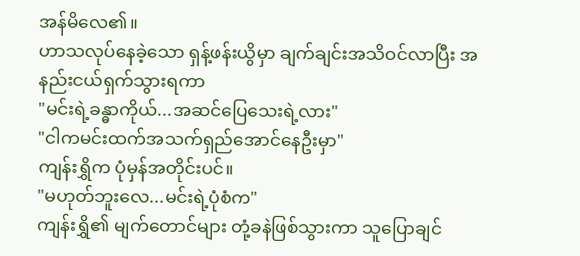အန်မိလေ၏။
ဟာသလုပ်နေခဲ့သော ရှန့်ဖန်းယွိမှာ ချက်ချင်းအသိဝင်လာပြီး အနည်းငယ်ရှက်သွားရကာ
"မင်းရဲ့ခန္ဓာကိုယ်...အဆင်ပြေသေးရဲ့လား"
"ငါကမင်းထက်အသက်ရှည်အောင်နေဦးမှာ"
ကျန်းရွှိက ပုံမှန်အတိုင်းပင်။
"မဟုတ်ဘူးလေ...မင်းရဲ့ပုံစံက"
ကျန်းရွှိ၏ မျက်တောင်များ တုံ့ခနဲဖြစ်သွားကာ သူပြောချင်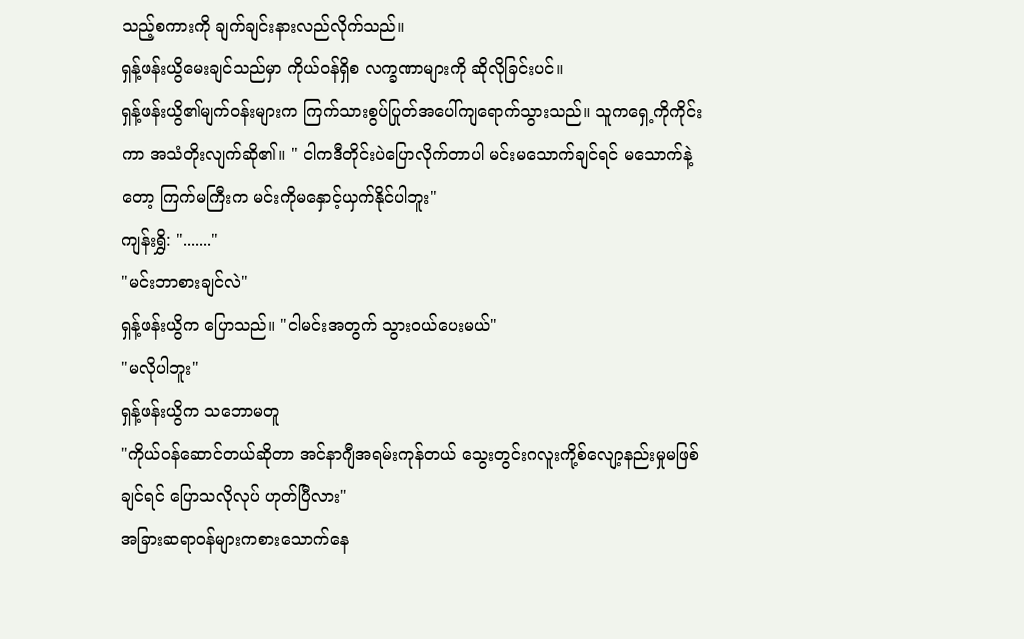သည့်စကားကို ချက်ချင်းနားလည်လိုက်သည်။
ရှန့်ဖန်းယွိမေးချင်သည်မှာ ကိုယ်ဝန်ရှိစ လက္ခဏာများကို ဆိုလိုခြင်းပင်။
ရှန့်ဖန်းယွိ၏မျက်ဝန်းများက ကြက်သားစွပ်ပြုတ်အပေါ်ကျရောက်သွားသည်။ သူကရှေ့ကိုကိုင်းကာ အသံတိုးလျက်ဆို၏။ " ငါကဒီတိုင်းပဲပြောလိုက်တာပါ မင်းမသောက်ချင်ရင် မသောက်နဲ့တော့ ကြက်မကြီးက မင်းကိုမနှောင့်ယှက်နိုင်ပါဘူး"
ကျန်းရွှိ: "......."
"မင်းဘာစားချင်လဲ"
ရှန့်ဖန်းယွိက ပြောသည်။ "ငါမင်းအတွက် သွားဝယ်ပေးမယ်"
"မလိုပါဘူး"
ရှန့်ဖန်းယွိက သဘောမတူ
"ကိုယ်ဝန်ဆောင်တယ်ဆိုတာ အင်နာဂျီအရမ်းကုန်တယ် သွေးတွင်းဂလူးကို့စ်လျော့နည်းမှုမဖြစ်ချင်ရင် ပြောသလိုလုပ် ဟုတ်ပြီလား"
အခြားဆရာဝန်များကစားသောက်နေ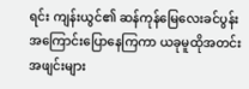ရင်း ကျန်းယွင်၏ ဆန်ကုန်မြေလေးခင်ပွန်းအကြောင်းပြောနေကြကာ ယခုမူထိုအတင်းအဖျင်းများ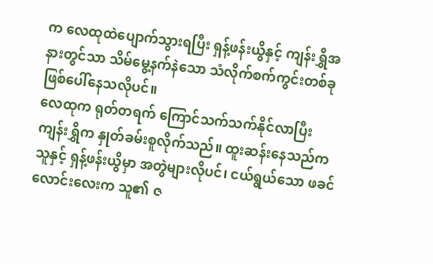က လေထုထဲပျောက်သွားရပြီး ရှန့်ဖန်းယွိနှင့် ကျန်းရွှိအနားတွင်သာ သိမ်မွေ့နက်နဲသော သံလိုက်စက်ကွင်းတစ်ခုဖြစ်ပေါ်နေသလိုပင်။
လေထုက ရုတ်တရက် ကြောင်သက်သက်နိုင်လာပြီး ကျန်းရွှိက နှုတ်ခမ်းစူလိုက်သည်။ ထူးဆန်းနေသည်က သူနှင့် ရှန့်ဖန်းယွိမှာ အတွဲများလိုပင်၊ ငယ်ရွယ်သော ဖခင်လောင်းလေးက သူ၏ ဇ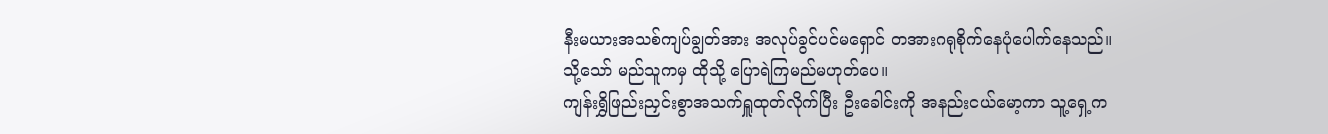နီးမယားအသစ်ကျပ်ချွတ်အား အလုပ်ခွင်ပင်မရှောင် တအားဂရုစိုက်နေပုံပေါက်နေသည်။
သို့သော် မည်သူကမှ ထိုသို့ ပြောရဲကြမည်မဟုတ်ပေ။
ကျန်းရွှိဖြည်းညှင်းစွာအသက်ရှူထုတ်လိုက်ပြီး ဦးခေါင်းကို အနည်းငယ်မော့ကာ သူ့ရှေ့က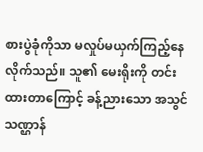စားပွဲခုံကိုသာ မလှုပ်မယှက်ကြည့်နေလိုက်သည်။ သူ၏ မေးရိုးကို တင်းထားတာကြောင့် ခန့်ညားသော အသွင်သဏ္ဌာန်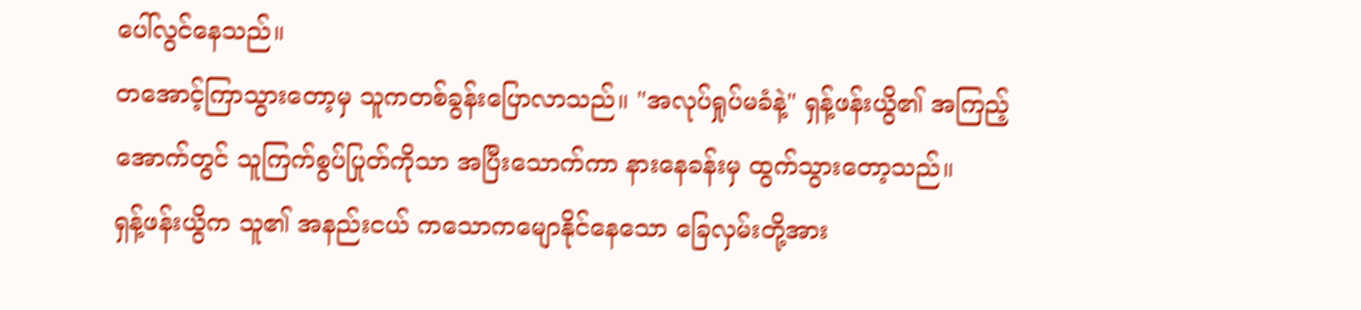ပေါ်လွင်နေသည်။
တအောင့်ကြာသွားတော့မှ သူကတစ်ခွန်းပြောလာသည်။ "အလုပ်ရှုပ်မခံနဲ့" ရှန့်ဖန်းယွိ၏ အကြည့်အောက်တွင် သူကြက်စွပ်ပြုတ်ကိုသာ အပြီးသောက်ကာ နားနေခန်းမှ ထွက်သွားတော့သည်။
ရှန့်ဖန်းယွိက သူ၏ အနည်းငယ် ကသောကမျောနိုင်နေသော ခြေလှမ်းတို့အား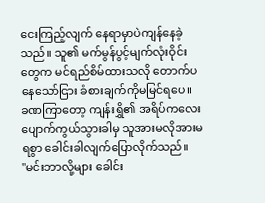ငေးကြည့်လျက် နေရာမှာပဲကျန်နေခဲ့သည်။ သူ၏ မက်မွန်ပွင့်မျက်လုံးဝိုင်းတွေက မင်ရည်စိမ်ထားသလို တောက်ပနေသော်ငြား ခံစားချက်ကိုမမြင်ရပေ။
ခဏကြာတော့ ကျန်းရွှိ၏ အရိပ်ကလေး ပျောက်ကွယ်သွားခါမှ သူအားမလိုအားမရစွာ ခေါင်းခါလျက်ပြောလိုက်သည်။
"မင်းဘာလို့များ ခေါင်း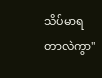သိပ်မာရတာလဲကွာ"